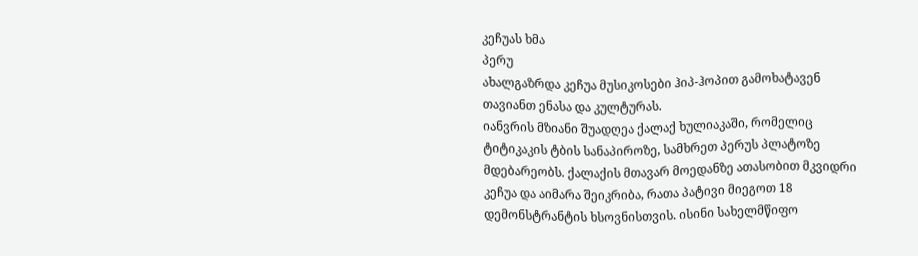კეჩუას ხმა
პერუ
ახალგაზრდა კეჩუა მუსიკოსები ჰიპ-ჰოპით გამოხატავენ თავიანთ ენასა და კულტურას.
იანვრის მზიანი შუადღეა ქალაქ ხულიაკაში, რომელიც ტიტიკაკის ტბის სანაპიროზე, სამხრეთ პერუს პლატოზე მდებარეობს. ქალაქის მთავარ მოედანზე ათასობით მკვიდრი კეჩუა და აიმარა შეიკრიბა, რათა პატივი მიეგოთ 18 დემონსტრანტის ხსოვნისთვის. ისინი სახელმწიფო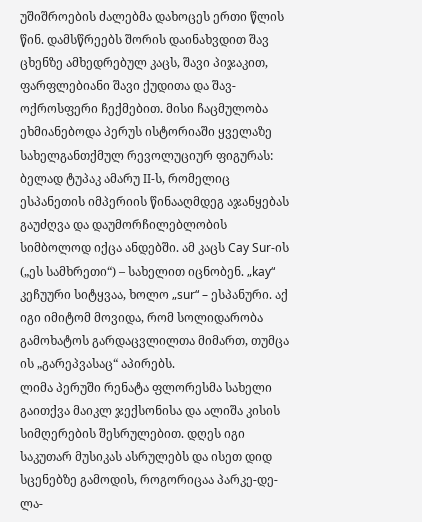უშიშროების ძალებმა დახოცეს ერთი წლის წინ. დამსწრეებს შორის დაინახვდით შავ ცხენზე ამხედრებულ კაცს, შავი პიჯაკით, ფარფლებიანი შავი ქუდითა და შავ-ოქროსფერი ჩექმებით. მისი ჩაცმულობა ეხმიანებოდა პერუს ისტორიაში ყველაზე სახელგანთქმულ რევოლუციურ ფიგურას: ბელად ტუპაკ ამარუ II-ს, რომელიც ესპანეთის იმპერიის წინააღმდეგ აჯანყებას გაუძღვა და დაუმორჩილებლობის სიმბოლოდ იქცა ანდებში. ამ კაცს Cay Sur-ის („ეს სამხრეთი“) – სახელით იცნობენ. „kay“ კეჩუური სიტყვაა, ხოლო „sur“ – ესპანური. აქ იგი იმიტომ მოვიდა, რომ სოლიდარობა გამოხატოს გარდაცვლილთა მიმართ, თუმცა ის „გარეპვასაც“ აპირებს.
ლიმა პერუში რენატა ფლორესმა სახელი გაითქვა მაიკლ ჯექსონისა და ალიშა კისის სიმღერების შესრულებით. დღეს იგი საკუთარ მუსიკას ასრულებს და ისეთ დიდ სცენებზე გამოდის, როგორიცაა პარკე-დე-ლა-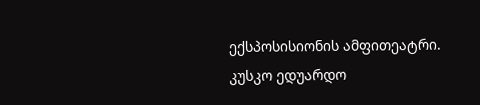ექსპოსისიონის ამფითეატრი.
კუსკო ედუარდო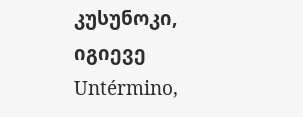კუსუნოკი, იგიევე Untérmino,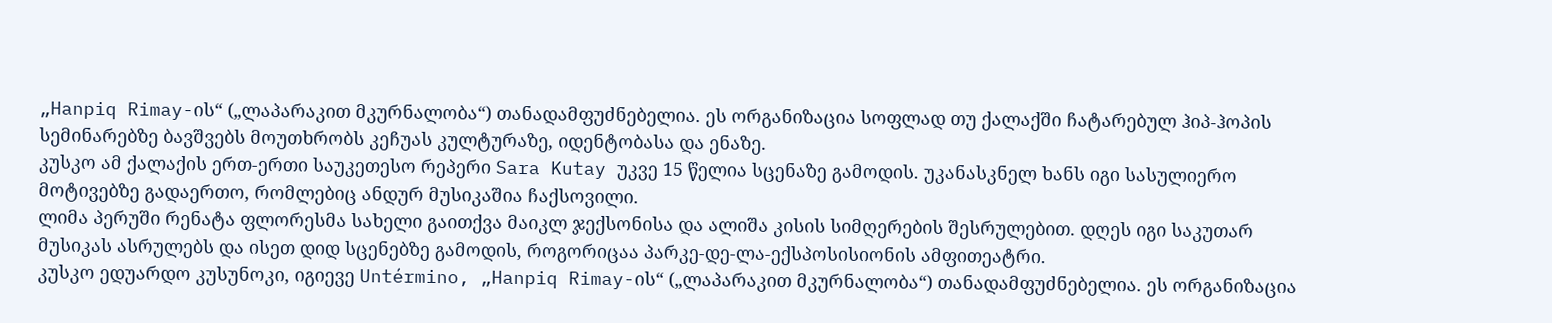„Hanpiq Rimay-ის“ („ლაპარაკით მკურნალობა“) თანადამფუძნებელია. ეს ორგანიზაცია სოფლად თუ ქალაქში ჩატარებულ ჰიპ-ჰოპის სემინარებზე ბავშვებს მოუთხრობს კეჩუას კულტურაზე, იდენტობასა და ენაზე.
კუსკო ამ ქალაქის ერთ-ერთი საუკეთესო რეპერი Sara Kutay უკვე 15 წელია სცენაზე გამოდის. უკანასკნელ ხანს იგი სასულიერო მოტივებზე გადაერთო, რომლებიც ანდურ მუსიკაშია ჩაქსოვილი.
ლიმა პერუში რენატა ფლორესმა სახელი გაითქვა მაიკლ ჯექსონისა და ალიშა კისის სიმღერების შესრულებით. დღეს იგი საკუთარ მუსიკას ასრულებს და ისეთ დიდ სცენებზე გამოდის, როგორიცაა პარკე-დე-ლა-ექსპოსისიონის ამფითეატრი.
კუსკო ედუარდო კუსუნოკი, იგიევე Untérmino, „Hanpiq Rimay-ის“ („ლაპარაკით მკურნალობა“) თანადამფუძნებელია. ეს ორგანიზაცია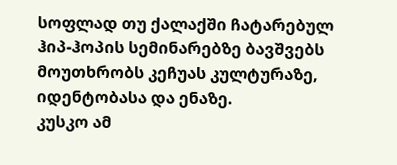სოფლად თუ ქალაქში ჩატარებულ ჰიპ-ჰოპის სემინარებზე ბავშვებს მოუთხრობს კეჩუას კულტურაზე, იდენტობასა და ენაზე.
კუსკო ამ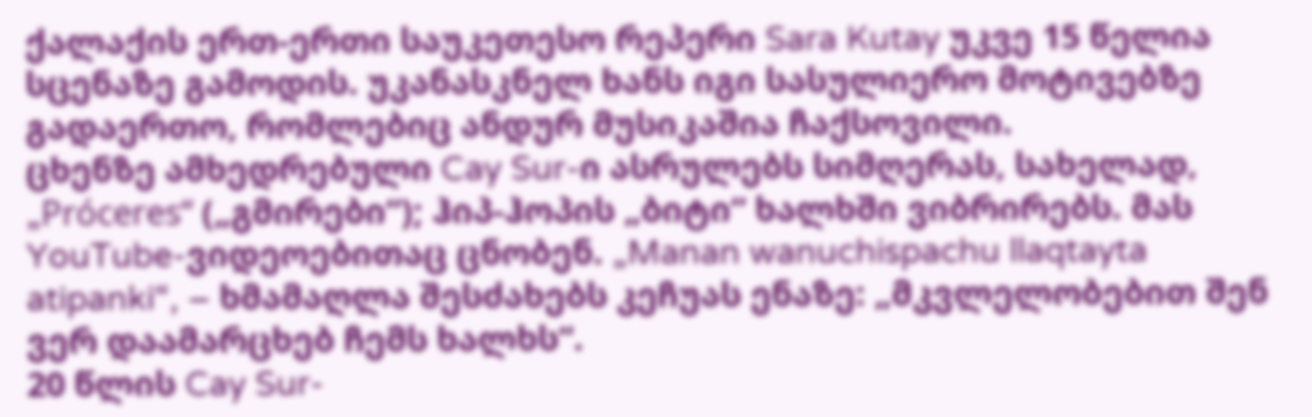ქალაქის ერთ-ერთი საუკეთესო რეპერი Sara Kutay უკვე 15 წელია სცენაზე გამოდის. უკანასკნელ ხანს იგი სასულიერო მოტივებზე გადაერთო, რომლებიც ანდურ მუსიკაშია ჩაქსოვილი.
ცხენზე ამხედრებული Cay Sur-ი ასრულებს სიმღერას, სახელად, „Próceres“ („გმირები“); ჰიპ-ჰოპის „ბიტი“ ხალხში ვიბრირებს. მას YouTube-ვიდეოებითაც ცნობენ. „Manan wanuchispachu llaqtayta atipanki“, – ხმამაღლა შესძახებს კეჩუას ენაზე: „მკვლელობებით შენ ვერ დაამარცხებ ჩემს ხალხს“.
20 წლის Cay Sur-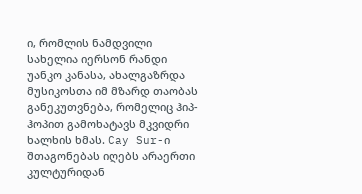ი, რომლის ნამდვილი სახელია იერსონ რანდი უანკო კანასა, ახალგაზრდა მუსიკოსთა იმ მზარდ თაობას განეკუთვნება, რომელიც ჰიპ-ჰოპით გამოხატავს მკვიდრი ხალხის ხმას. Cay Sur-ი შთაგონებას იღებს არაერთი კულტურიდან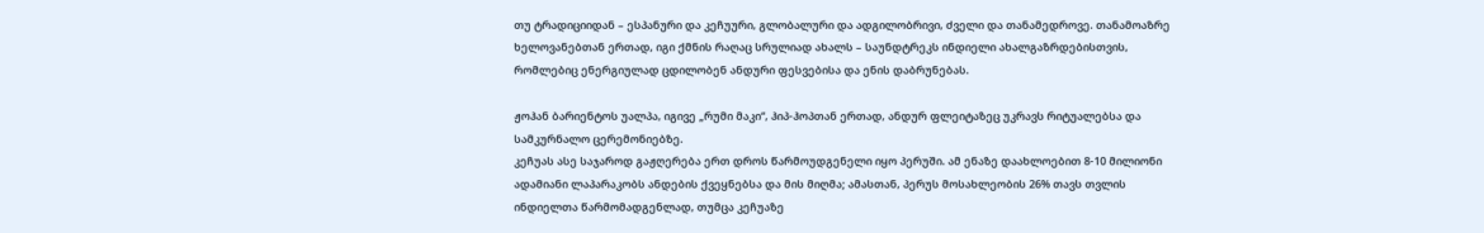თუ ტრადიციიდან – ესპანური და კეჩუური, გლობალური და ადგილობრივი, ძველი და თანამედროვე. თანამოაზრე ხელოვანებთან ერთად, იგი ქმნის რაღაც სრულიად ახალს – საუნდტრეკს ინდიელი ახალგაზრდებისთვის, რომლებიც ენერგიულად ცდილობენ ანდური ფესვებისა და ენის დაბრუნებას.

ჟოჰან ბარიენტოს უალპა, იგივე „რუმი მაკი“, ჰიპ-ჰოპთან ერთად, ანდურ ფლეიტაზეც უკრავს რიტუალებსა და სამკურნალო ცერემონიებზე.
კეჩუას ასე საჯაროდ გაჟღერება ერთ დროს წარმოუდგენელი იყო პერუში. ამ ენაზე დაახლოებით 8-10 მილიონი ადამიანი ლაპარაკობს ანდების ქვეყნებსა და მის მიღმა; ამასთან, პერუს მოსახლეობის 26% თავს თვლის ინდიელთა წარმომადგენლად, თუმცა კეჩუაზე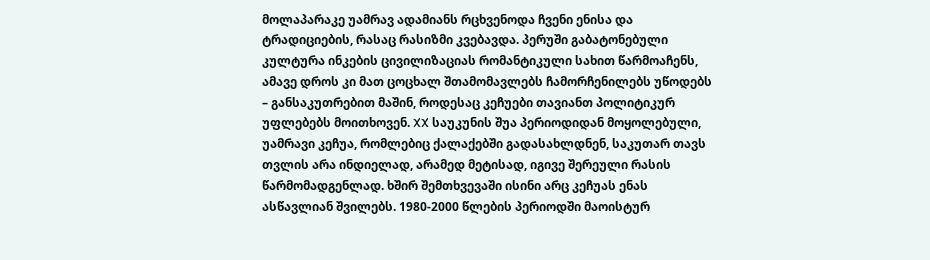მოლაპარაკე უამრავ ადამიანს რცხვენოდა ჩვენი ენისა და ტრადიციების, რასაც რასიზმი კვებავდა. პერუში გაბატონებული კულტურა ინკების ცივილიზაციას რომანტიკული სახით წარმოაჩენს, ამავე დროს კი მათ ცოცხალ შთამომავლებს ჩამორჩენილებს უწოდებს – განსაკუთრებით მაშინ, როდესაც კეჩუები თავიანთ პოლიტიკურ უფლებებს მოითხოვენ. XX საუკუნის შუა პერიოდიდან მოყოლებული, უამრავი კეჩუა, რომლებიც ქალაქებში გადასახლდნენ, საკუთარ თავს თვლის არა ინდიელად, არამედ მეტისად, იგივე შერეული რასის წარმომადგენლად. ხშირ შემთხვევაში ისინი არც კეჩუას ენას ასწავლიან შვილებს. 1980-2000 წლების პერიოდში მაოისტურ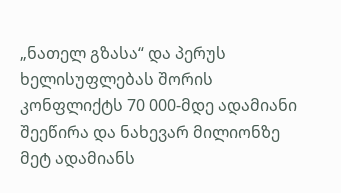„ნათელ გზასა“ და პერუს ხელისუფლებას შორის კონფლიქტს 70 000-მდე ადამიანი შეეწირა და ნახევარ მილიონზე მეტ ადამიანს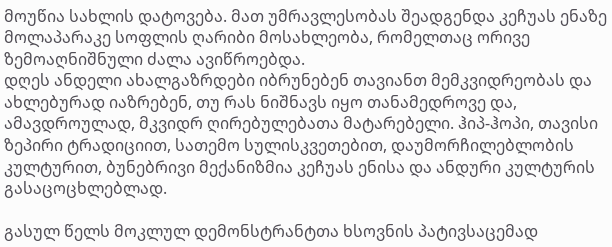მოუწია სახლის დატოვება. მათ უმრავლესობას შეადგენდა კეჩუას ენაზე მოლაპარაკე სოფლის ღარიბი მოსახლეობა, რომელთაც ორივე ზემოაღნიშნული ძალა ავიწროებდა.
დღეს ანდელი ახალგაზრდები იბრუნებენ თავიანთ მემკვიდრეობას და ახლებურად იაზრებენ, თუ რას ნიშნავს იყო თანამედროვე და, ამავდროულად, მკვიდრ ღირებულებათა მატარებელი. ჰიპ-ჰოპი, თავისი ზეპირი ტრადიციით, სათემო სულისკვეთებით, დაუმორჩილებლობის კულტურით, ბუნებრივი მექანიზმია კეჩუას ენისა და ანდური კულტურის გასაცოცხლებლად.

გასულ წელს მოკლულ დემონსტრანტთა ხსოვნის პატივსაცემად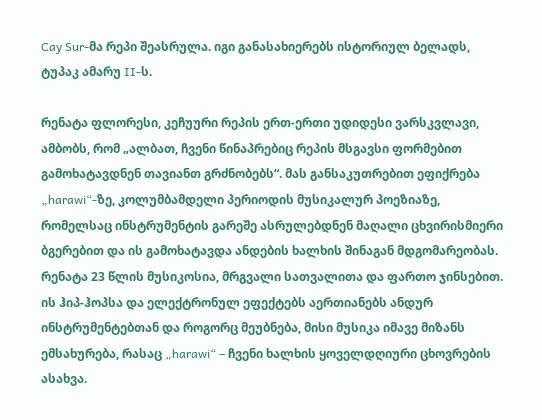Cay Sur-მა რეპი შეასრულა. იგი განასახიერებს ისტორიულ ბელადს, ტუპაკ ამარუ II-ს.

რენატა ფლორესი, კეჩუური რეპის ერთ-ერთი უდიდესი ვარსკვლავი, ამბობს, რომ „ალბათ, ჩვენი წინაპრებიც რეპის მსგავსი ფორმებით გამოხატავდნენ თავიანთ გრძნობებს“. მას განსაკუთრებით ეფიქრება „harawi“-ზე, კოლუმბამდელი პერიოდის მუსიკალურ პოეზიაზე, რომელსაც ინსტრუმენტის გარეშე ასრულებდნენ მაღალი ცხვირისმიერი ბგერებით და ის გამოხატავდა ანდების ხალხის შინაგან მდგომარეობას. რენატა 23 წლის მუსიკოსია, მრგვალი სათვალითა და ფართო ჯინსებით. ის ჰიპ-ჰოპსა და ელექტრონულ ეფექტებს აერთიანებს ანდურ ინსტრუმენტებთან და როგორც მეუბნება, მისი მუსიკა იმავე მიზანს ემსახურება, რასაც „harawi“ – ჩვენი ხალხის ყოველდღიური ცხოვრების ასახვა.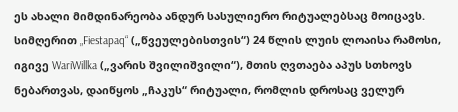ეს ახალი მიმდინარეობა ანდურ სასულიერო რიტუალებსაც მოიცავს. სიმღერით „Fiestapaq“ („წვეულებისთვის“) 24 წლის ლუის ლოაისა რამოსი, იგივე WariWillka („ვარის შვილიშვილი“), მთის ღვთაება აპუს სთხოვს ნებართვას, დაიწყოს „ჩაკუს“ რიტუალი, რომლის დროსაც ველურ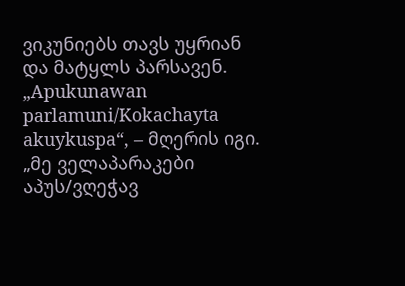ვიკუნიებს თავს უყრიან და მატყლს პარსავენ. „Apukunawan parlamuni/Kokachayta akuykuspa“, – მღერის იგი. „მე ველაპარაკები აპუს/ვღეჭავ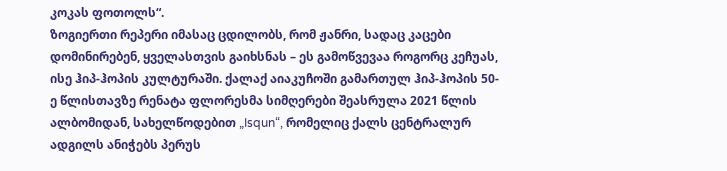კოკას ფოთოლს“.
ზოგიერთი რეპერი იმასაც ცდილობს, რომ ჟანრი, სადაც კაცები დომინირებენ, ყველასთვის გაიხსნას – ეს გამოწვევაა როგორც კეჩუას, ისე ჰიპ-ჰოპის კულტურაში. ქალაქ აიაკუჩოში გამართულ ჰიპ-ჰოპის 50-ე წლისთავზე რენატა ფლორესმა სიმღერები შეასრულა 2021 წლის ალბომიდან, სახელწოდებით „Isqun“, რომელიც ქალს ცენტრალურ ადგილს ანიჭებს პერუს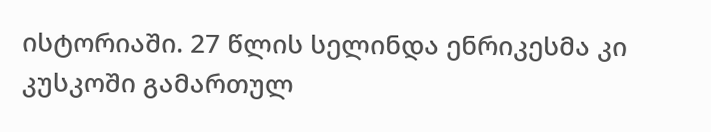ისტორიაში. 27 წლის სელინდა ენრიკესმა კი კუსკოში გამართულ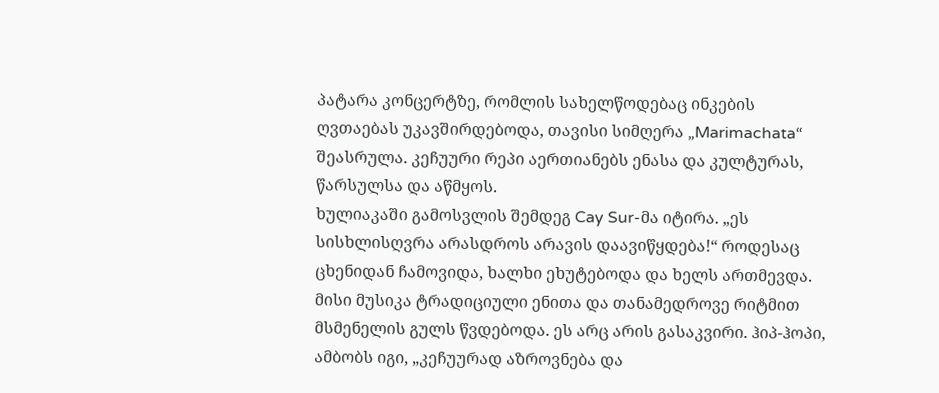პატარა კონცერტზე, რომლის სახელწოდებაც ინკების ღვთაებას უკავშირდებოდა, თავისი სიმღერა „Marimachata“ შეასრულა. კეჩუური რეპი აერთიანებს ენასა და კულტურას, წარსულსა და აწმყოს.
ხულიაკაში გამოსვლის შემდეგ Cay Sur-მა იტირა. „ეს სისხლისღვრა არასდროს არავის დაავიწყდება!“ როდესაც ცხენიდან ჩამოვიდა, ხალხი ეხუტებოდა და ხელს ართმევდა. მისი მუსიკა ტრადიციული ენითა და თანამედროვე რიტმით მსმენელის გულს წვდებოდა. ეს არც არის გასაკვირი. ჰიპ-ჰოპი, ამბობს იგი, „კეჩუურად აზროვნება და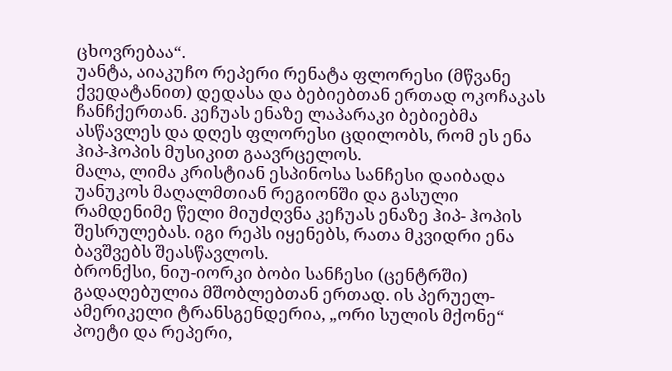ცხოვრებაა“.
უანტა, აიაკუჩო რეპერი რენატა ფლორესი (მწვანე ქვედატანით) დედასა და ბებიებთან ერთად ოკოჩაკას ჩანჩქერთან. კეჩუას ენაზე ლაპარაკი ბებიებმა ასწავლეს და დღეს ფლორესი ცდილობს, რომ ეს ენა ჰიპ-ჰოპის მუსიკით გაავრცელოს.
მალა, ლიმა კრისტიან ესპინოსა სანჩესი დაიბადა უანუკოს მაღალმთიან რეგიონში და გასული რამდენიმე წელი მიუძღვნა კეჩუას ენაზე ჰიპ- ჰოპის შესრულებას. იგი რეპს იყენებს, რათა მკვიდრი ენა ბავშვებს შეასწავლოს.
ბრონქსი, ნიუ-იორკი ბობი სანჩესი (ცენტრში) გადაღებულია მშობლებთან ერთად. ის პერუელ-ამერიკელი ტრანსგენდერია, „ორი სულის მქონე“ პოეტი და რეპერი,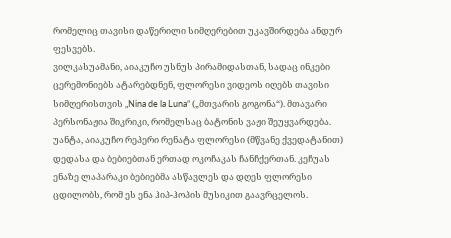რომელიც თავისი დაწერილი სიმღერებით უკავშირდება ანდურ ფესვებს.
ვილკასუამანი, აიაკუჩო უსნუს პირამიდასთან, სადაც ინკები ცერემონიებს ატარებდნენ, ფლორესი ვიდეოს იღებს თავისი სიმღერისთვის „Nina de la Luna“ („მთვარის გოგონა“). მთავარი პერსონაჟია შიკრიკი, რომელსაც ბატონის ვაჟი შეუყვარდება.
უანტა, აიაკუჩო რეპერი რენატა ფლორესი (მწვანე ქვედატანით) დედასა და ბებიებთან ერთად ოკოჩაკას ჩანჩქერთან. კეჩუას ენაზე ლაპარაკი ბებიებმა ასწავლეს და დღეს ფლორესი ცდილობს, რომ ეს ენა ჰიპ-ჰოპის მუსიკით გაავრცელოს.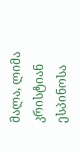მალა, ლიმა კრისტიან ესპინოსა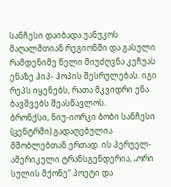სანჩესი დაიბადა უანუკოს მაღალმთიან რეგიონში და გასული რამდენიმე წელი მიუძღვნა კეჩუას ენაზე ჰიპ- ჰოპის შესრულებას. იგი რეპს იყენებს, რათა მკვიდრი ენა ბავშვებს შეასწავლოს.
ბრონქსი, ნიუ-იორკი ბობი სანჩესი (ცენტრში) გადაღებულია მშობლებთან ერთად. ის პერუელ-ამერიკელი ტრანსგენდერია, „ორი სულის მქონე“ პოეტი და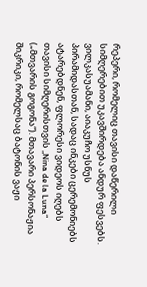რეპერი, რომელიც თავისი დაწერილი სიმღერებით უკავშირდება ანდურ ფესვებს.
ვილკასუამანი, აიაკუჩო უსნუს პირამიდასთან, სადაც ინკები ცერემონიებს ატარებდნენ, ფლორესი ვიდეოს იღებს თავისი სიმღერისთვის „Nina de la Luna“ („მთვარის გოგონა“). მთავარი პერსონაჟია შიკრიკი, რომელსაც ბატონის ვაჟი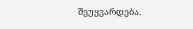შეუყვარდება.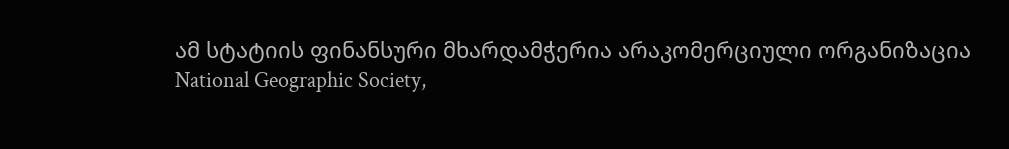ამ სტატიის ფინანსური მხარდამჭერია არაკომერციული ორგანიზაცია National Geographic Society,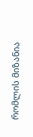რომლის მიზანია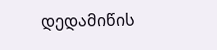დედამიწის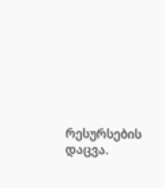რესურსების დაცვა.